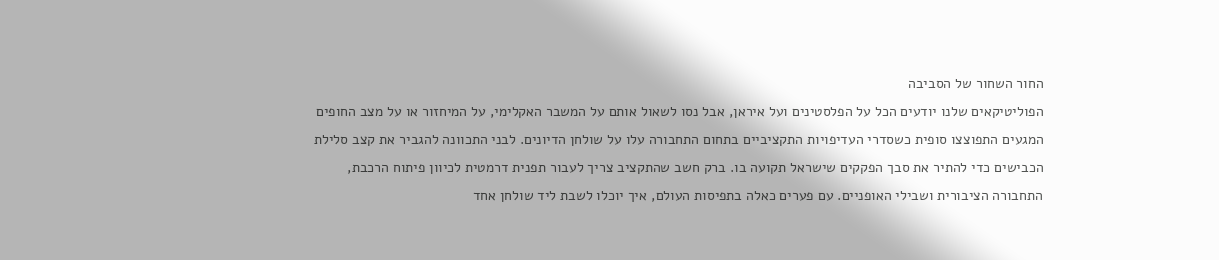החור השחור של הסביבה
הפוליטיקאים שלנו יודעים הכל על הפלסטינים ועל איראן, אבל נסו לשאול אותם על המשבר האקלימי, על המיחזור או על מצב החופים
המגעים התפוצצו סופית כשסדרי העדיפויות התקציביים בתחום התחבורה עלו על שולחן הדיונים. לבני התכוונה להגביר את קצב סלילת הכבישים כדי להתיר את סבך הפקקים שישראל תקועה בו. ברק חשב שהתקציב צריך לעבור תפנית דרמטית לכיוון פיתוח הרכבת, התחבורה הציבורית ושבילי האופניים. עם פערים כאלה בתפיסות העולם, איך יוכלו לשבת ליד שולחן אחד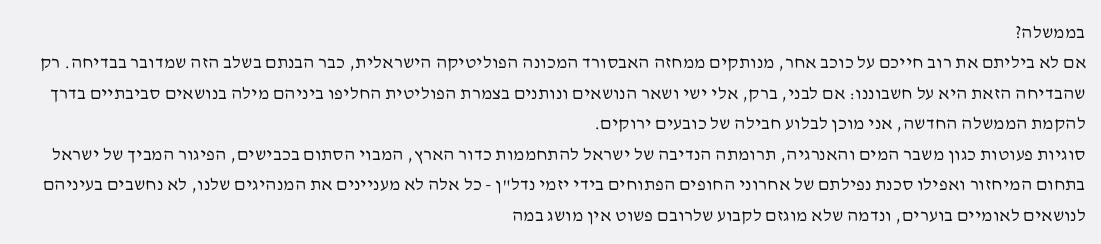בממשלה?
אם לא ביליתם את רוב חייכם על כוכב אחר, מנותקים ממחזה האבסורד המכונה הפוליטיקה הישראלית, כבר הבנתם בשלב הזה שמדובר בבדיחה. רק שהבדיחה הזאת היא על חשבוננו: אם לבני, ברק, אלי ישי ושאר הנושאים ונותנים בצמרת הפוליטית החליפו ביניהם מילה בנושאים סביבתיים בדרך להקמת הממשלה החדשה, אני מוכן לבלוע חבילה של כובעים ירוקים.
סוגיות פעוטות כגון משבר המים והאנרגיה, תרומתה הנדיבה של ישראל להתחממות כדור הארץ, המבוי הסתום בכבישים, הפיגור המביך של ישראל בתחום המיחזור ואפילו סכנת נפילתם של אחרוני החופים הפתוחים בידי יזמי נדל"ן - כל אלה לא מעניינים את המנהיגים שלנו, לא נחשבים בעיניהם לנושאים לאומיים בוערים, ונדמה שלא מוגזם לקבוע שלרובם פשוט אין מושג במה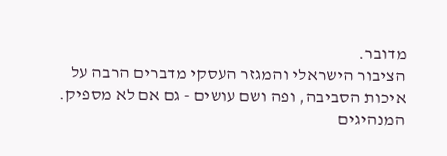מדובר.
הציבור הישראלי והמגזר העסקי מדברים הרבה על איכות הסביבה, ופה ושם עושים - גם אם לא מספיק. המנהיגים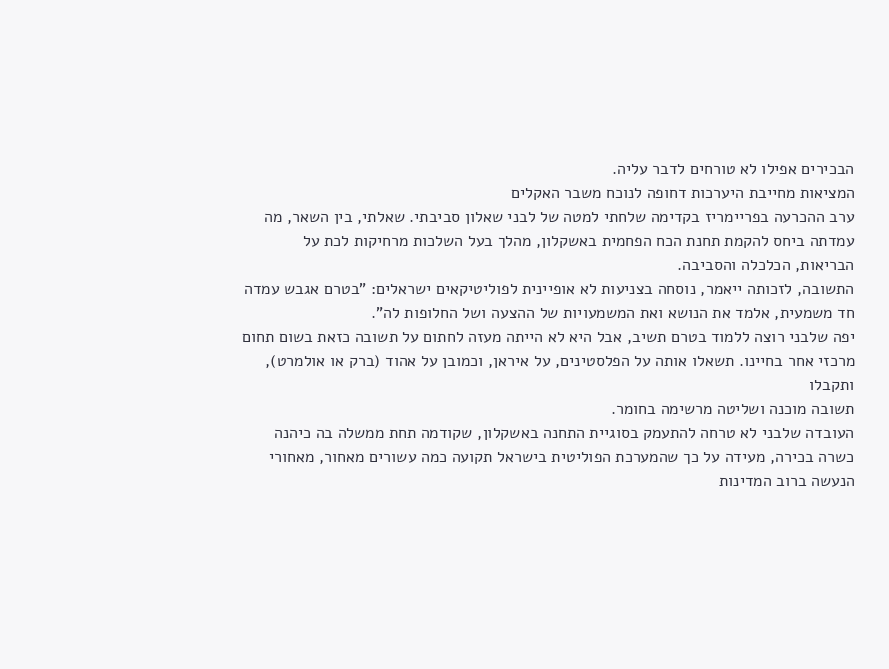הבכירים אפילו לא טורחים לדבר עליה.
המציאות מחייבת היערכות דחופה לנוכח משבר האקלים
ערב ההכרעה בפריימריז בקדימה שלחתי למטה של לבני שאלון סביבתי. שאלתי, בין השאר, מה עמדתה ביחס להקמת תחנת הכח הפחמית באשקלון, מהלך בעל השלכות מרחיקות לכת על הבריאות, הכלכלה והסביבה.
התשובה, לזכותה ייאמר, נוסחה בצניעות לא אופיינית לפוליטיקאים ישראלים: "בטרם אגבש עמדה חד משמעית, אלמד את הנושא ואת המשמעויות של ההצעה ושל החלופות לה".
יפה שלבני רוצה ללמוד בטרם תשיב, אבל היא לא הייתה מעזה לחתום על תשובה כזאת בשום תחום מרכזי אחר בחיינו. תשאלו אותה על הפלסטינים, על איראן, וכמובן על אהוד (ברק או אולמרט), ותקבלו
תשובה מוכנה ושליטה מרשימה בחומר.
העובדה שלבני לא טרחה להתעמק בסוגיית התחנה באשקלון, שקודמה תחת ממשלה בה כיהנה כשרה בכירה, מעידה על כך שהמערכת הפוליטית בישראל תקועה כמה עשורים מאחור, מאחורי הנעשה ברוב המדינות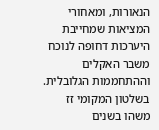הנאורות, ומאחורי המציאות שמחייבת היערכות דחופה לנוכח משבר האקלים וההתחממות הגלובלית.
בשלטון המקומי זז משהו בשנים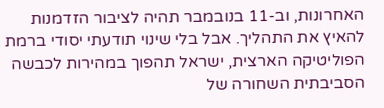האחרונות, וב-11 בנובמבר תהיה לציבור הזדמנות להאיץ את התהליך. אבל בלי שינוי תודעתי יסודי ברמת הפוליטיקה הארצית, ישראל תהפוך במהירות לכבשה הסביבתית השחורה של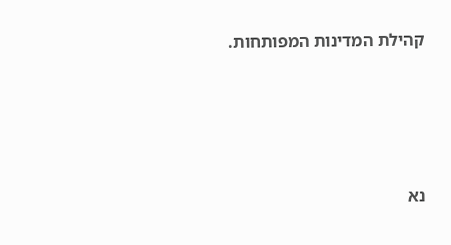קהילת המדינות המפותחות.







נא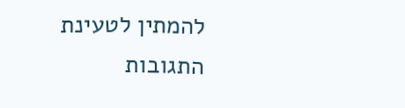להמתין לטעינת התגובות